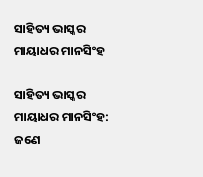ସାହିତ୍ୟ ଭାସ୍କର ମାୟାଧର ମାନସିଂହ

ସାହିତ୍ୟ ଭାସ୍କର ମାୟାଧର ମାନସିଂହ: ଜଣେ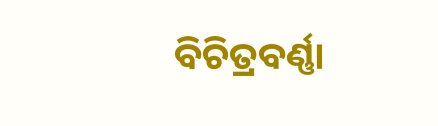ବିଚିତ୍ରବର୍ଣ୍ଣା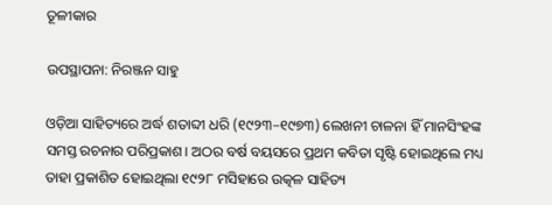ତୂଳୀକାର

ଉପସ୍ଥାପନା: ନିରଞ୍ଜନ ସାହୁ

ଓଡ଼ିଆ ସାହିତ୍ୟରେ ଅର୍ଦ୍ଧ ଶତାବ୍ଦୀ ଧରି (୧୯୨୩–୧୯୭୩) ଲେଖନୀ ଚାଳନା ହିଁ ମାନସିଂହଙ୍କ ସମସ୍ତ ରଚନାର ପରିପ୍ରକାଶ। ଅଠର ବର୍ଷ ବୟସରେ ପ୍ରଥମ କବିତା ସୃଷ୍ଟି ହୋଇଥିଲେ ମଧ୍ୟ ତାହା ପ୍ରକାଶିତ ହୋଇଥିଲା ୧୯୨୮ ମସିହାରେ ଉତ୍କଳ ସାହିତ୍ୟ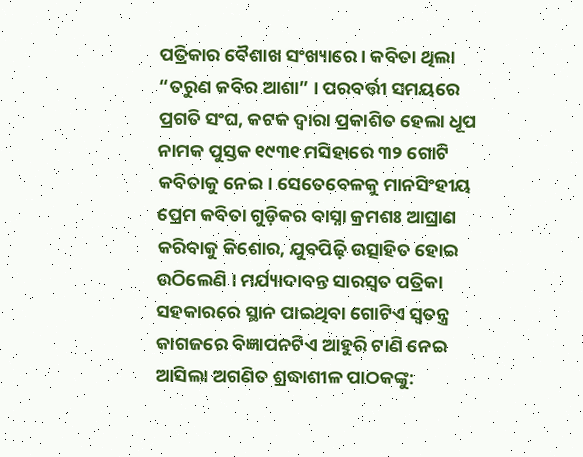ପତ୍ରିକାର ବୈଶାଖ ସଂଖ୍ୟାରେ। କବିତା ଥିଲା “ତରୁଣ କବିର ଆଶା” । ପରବର୍ତ୍ତୀ ସମୟରେ ପ୍ରଗତି ସଂଘ, କଟକ ଦ୍ୱାରା ପ୍ରକାଶିତ ହେଲା ଧୂପ ନାମକ ପୁସ୍ତକ ୧୯୩୧ ମସିହାରେ ୩୨ ଗୋଟି କବିତାକୁ ନେଇ। ସେତେବେଳକୁ ମାନସିଂହୀୟ ପ୍ରେମ କବିତା ଗୁଡ଼ିକର ବାସ୍ନା କ୍ରମଶଃ ଆଘ୍ରାଣ କରିବାକୁ କିଶୋର, ଯୁବପିଢ଼ି ଉତ୍ସାହିତ ହୋଇ ଉଠିଲେଣି । ମର୍ଯ୍ୟାଦାବନ୍ତ ସାରସ୍ଵତ ପତ୍ରିକା ସହକାରରେ ସ୍ଥାନ ପାଇଥିବା ଗୋଟିଏ ସ୍ଵତନ୍ତ୍ର କାଗଜରେ ବିଜ୍ଞାପନଟିଏ ଆହୁରି ଟାଣି ନେଇ ଆସିଲା ଅଗଣିତ ଶ୍ରଦ୍ଧାଶୀଳ ପାଠକଙ୍କୁ: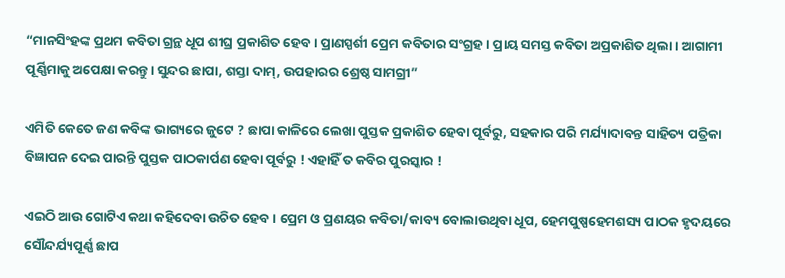“ମାନସିଂହଙ୍କ ପ୍ରଥମ କବିତା ଗ୍ରନ୍ଥ ଧୂପ ଶୀଘ୍ର ପ୍ରକାଶିତ ହେବ । ପ୍ରାଣସ୍ପର୍ଶୀ ପ୍ରେମ କବିତାର ସଂଗ୍ରହ। ପ୍ରାୟ ସମସ୍ତ କବିତା ଅପ୍ରକାଶିତ ଥିଲା। ଆଗାମୀ ପୂର୍ଣ୍ଣିମାକୁ ଅପେକ୍ଷା କରନ୍ତୁ। ସୁନ୍ଦର ଛାପା, ଶସ୍ତା ଦାମ୍, ଉପହାରର ଶ୍ରେଷ୍ଠ ସାମଗ୍ରୀ”

ଏମିତି କେତେ ଜଣ କବିଙ୍କ ଭାଗ୍ୟରେ ଜୁଟେ ? ଛାପା କାଳିରେ ଲେଖା ପୁସ୍ତକ ପ୍ରକାଶିତ ହେବା ପୂର୍ବରୁ, ସହକାର ପରି ମର୍ଯ୍ୟାଦାବନ୍ତ ସାହିତ୍ୟ ପତ୍ରିକା ବିଜ୍ଞାପନ ଦେଇ ପାରନ୍ତି ପୁସ୍ତକ ପାଠକାର୍ପଣ ହେବା ପୂର୍ବରୁ ! ଏହାହିଁ ତ କବିର ପୁରସ୍କାର !

ଏଇଠି ଆଉ ଗୋଟିଏ କଥା କହିଦେବା ଉଚିତ ହେବ। ପ୍ରେମ ଓ ପ୍ରଣୟର କବିତା/କାବ୍ୟ ବୋଲାଉଥିବା ଧୂପ, ହେମପୁଷ୍ପହେମଶସ୍ୟ ପାଠକ ହୃଦୟରେ ସୌନ୍ଦର୍ଯ୍ୟପୂର୍ଣ୍ଣ ଛାପ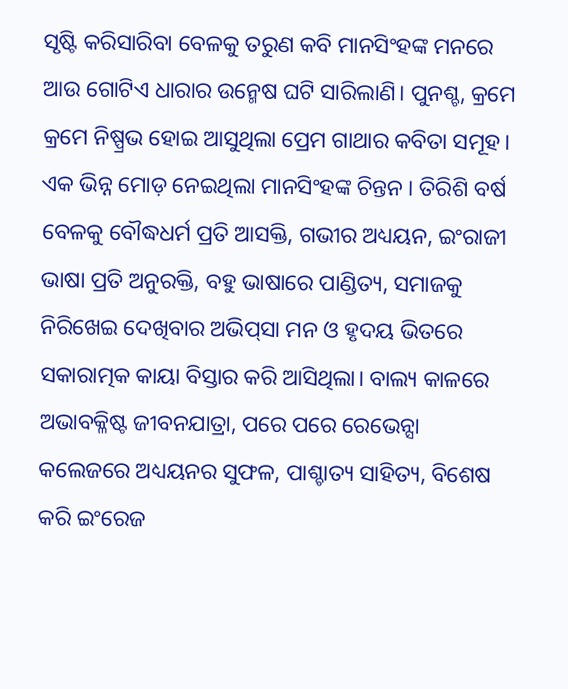ସୃଷ୍ଟି କରିସାରିବା ବେଳକୁ ତରୁଣ କବି ମାନସିଂହଙ୍କ ମନରେ ଆଉ ଗୋଟିଏ ଧାରାର ଉନ୍ମେଷ ଘଟି ସାରିଲାଣି। ପୁନଶ୍ଚ, କ୍ରମେ କ୍ରମେ ନିଷ୍ପ୍ରଭ ହୋଇ ଆସୁଥିଲା ପ୍ରେମ ଗାଥାର କବିତା ସମୂହ। ଏକ ଭିନ୍ନ ମୋଡ଼ ନେଇଥିଲା ମାନସିଂହଙ୍କ ଚିନ୍ତନ । ତିରିଶି ବର୍ଷ ବେଳକୁ ବୌଦ୍ଧଧର୍ମ ପ୍ରତି ଆସକ୍ତି, ଗଭୀର ଅଧ୍ୟୟନ, ଇଂରାଜୀ ଭାଷା ପ୍ରତି ଅନୁରକ୍ତି, ବହୁ ଭାଷାରେ ପାଣ୍ଡିତ୍ୟ, ସମାଜକୁ ନିରିଖେଇ ଦେଖିବାର ଅଭିପ୍‍ସା ମନ ଓ ହୃଦୟ ଭିତରେ ସକାରାତ୍ମକ କାୟା ବିସ୍ତାର କରି ଆସିଥିଲା। ବାଲ୍ୟ କାଳରେ ଅଭାବକ୍ଳିଷ୍ଟ ଜୀବନଯାତ୍ରା, ପରେ ପରେ ରେଭେନ୍ସା କଲେଜରେ ଅଧ୍ୟୟନର ସୁଫଳ, ପାଶ୍ଚାତ୍ୟ ସାହିତ୍ୟ, ବିଶେଷ କରି ଇଂରେଜ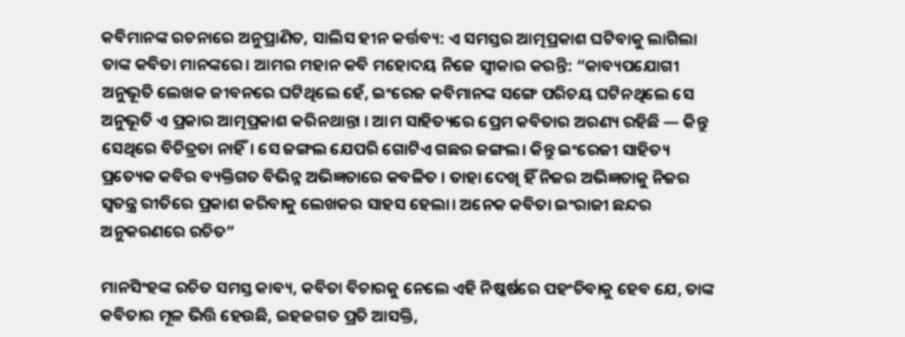କବିମାନଙ୍କ ରଚନାରେ ଅନୁପ୍ରାଣିତ, ସାଲିସ ହୀନ କର୍ତ୍ତବ୍ୟ: ଏ ସମସ୍ତର ଆତ୍ମପ୍ରକାଶ ଘଟିବାକୁ ଲାଗିଲା ତାଙ୍କ କବିତା ମାନଙ୍କରେ। ଆମର ମହାନ କବି ମହୋଦୟ ନିଜେ ସ୍ବୀକାର କରନ୍ତି: “କାବ୍ୟପଯୋଗୀ ଅନୁଭୂତି ଲେଖକ ଜୀବନରେ ଘଟିଥିଲେ ହେଁ, ଇଂରେଜ କବିମାନଙ୍କ ସଙ୍ଗେ ପରିଚୟ ଘଟିନଥିଲେ ସେ ଅନୁଭୂତି ଏ ପ୍ରକାର ଆତ୍ମପ୍ରକାଶ କରିନଥାନ୍ତା । ଆମ ସାହିତ୍ୟରେ ପ୍ରେମ କବିତାର ଅରଣ୍ୟ ରହିଛି — କିନ୍ତୁ ସେଥିରେ ବିଚିତ୍ରତା ନାହିଁ। ସେ ଜଙ୍ଗଲ ଯେପରି ଗୋଟିଏ ଗଛର ଜଙ୍ଗଲ। କିନ୍ତୁ ଇଂରେଜୀ ସାହିତ୍ୟ ପ୍ରତ୍ୟେକ କବିର ବ୍ୟକ୍ତିଗତ ବିଭିନ୍ନ ଅଭିଜ୍ଞତାରେ କବଳିତ । ତାହା ଦେଖି ହିଁ ନିଜର ଅଭିଜ୍ଞତାକୁ ନିଜର ସ୍ଵତନ୍ତ୍ର ରୀତିରେ ପ୍ରକାଶ କରିବାକୁ ଲେଖକର ସାହସ ହେଲା। ଅନେକ କବିତା ଇଂରାଜୀ ଛନ୍ଦର ଅନୁକରଣରେ ରଚିତ”

ମାନସିଂହଙ୍କ ରଚିତ ସମସ୍ତ କାବ୍ୟ, କବିତା ବିଚାରକୁ ନେଲେ ଏହି ନିଷ୍କର୍ଷରେ ପହଂଚିବାକୁ ହେବ ଯେ, ତାଙ୍କ କବିତାର ମୂଳ ଭିତ୍ତି ହେଉଛି, ଇହଜଗତ ପ୍ରତି ଆସକ୍ତି,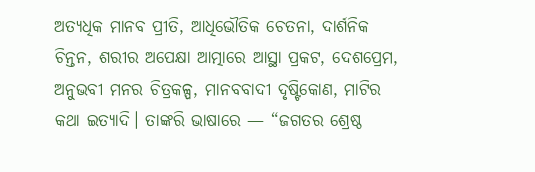ଅତ୍ୟଧିକ ମାନବ ପ୍ରୀତି, ଆଧିଭୌତିକ ଚେତନା, ଦାର୍ଶନିକ ଚିନ୍ତନ, ଶରୀର ଅପେକ୍ଷା ଆତ୍ମାରେ ଆସ୍ଥା ପ୍ରକଟ, ଦେଶପ୍ରେମ, ଅନୁଭବୀ ମନର ଚିତ୍ରକଳ୍ପ, ମାନବବାଦୀ ଦୃଷ୍ଟିକୋଣ, ମାଟିର କଥା ଇତ୍ୟାଦି। ତାଙ୍କରି ଭାଷାରେ — “ଜଗତର ଶ୍ରେଷ୍ଠ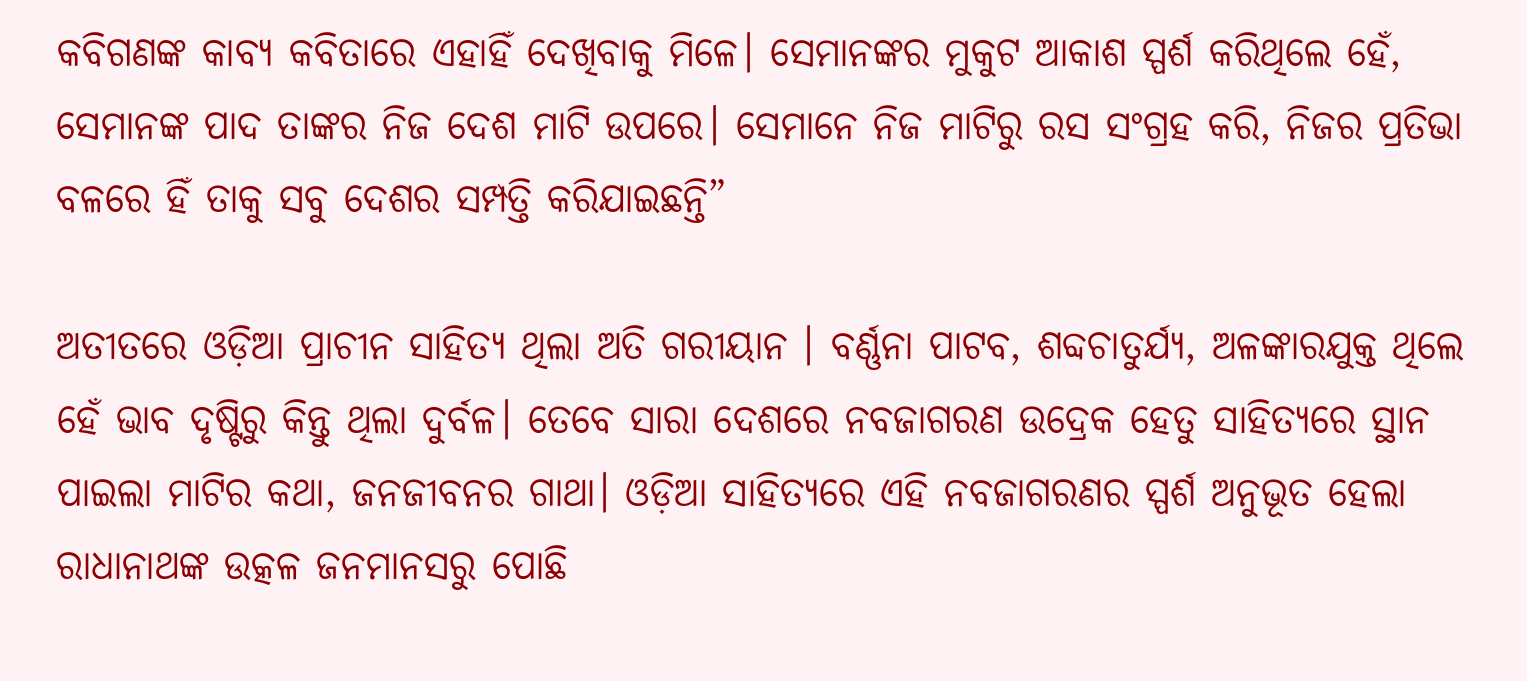କବିଗଣଙ୍କ କାବ୍ୟ କବିତାରେ ଏହାହିଁ ଦେଖିବାକୁ ମିଳେ। ସେମାନଙ୍କର ମୁକୁଟ ଆକାଶ ସ୍ପର୍ଶ କରିଥିଲେ ହେଁ, ସେମାନଙ୍କ ପାଦ ତାଙ୍କର ନିଜ ଦେଶ ମାଟି ଉପରେ। ସେମାନେ ନିଜ ମାଟିରୁ ରସ ସଂଗ୍ରହ କରି, ନିଜର ପ୍ରତିଭା ବଳରେ ହିଁ ତାକୁ ସବୁ ଦେଶର ସମ୍ପତ୍ତି କରିଯାଇଛନ୍ତି”

ଅତୀତରେ ଓଡ଼ିଆ ପ୍ରାଚୀନ ସାହିତ୍ୟ ଥିଲା ଅତି ଗରୀୟାନ । ବର୍ଣ୍ଣନା ପାଟବ, ଶବ୍ଦଚାତୁର୍ଯ୍ୟ, ଅଳଙ୍କାରଯୁକ୍ତ ଥିଲେ ହେଁ ଭାବ ଦୃଷ୍ଟିରୁ କିନ୍ତୁ ଥିଲା ଦୁର୍ବଳ। ତେବେ ସାରା ଦେଶରେ ନବଜାଗରଣ ଉଦ୍ରେକ ହେତୁ ସାହିତ୍ୟରେ ସ୍ଥାନ ପାଇଲା ମାଟିର କଥା, ଜନଜୀବନର ଗାଥା। ଓଡ଼ିଆ ସାହିତ୍ୟରେ ଏହି ନବଜାଗରଣର ସ୍ପର୍ଶ ଅନୁଭୂତ ହେଲା ରାଧାନାଥଙ୍କ ଉତ୍କଳ ଜନମାନସରୁ ପୋଛି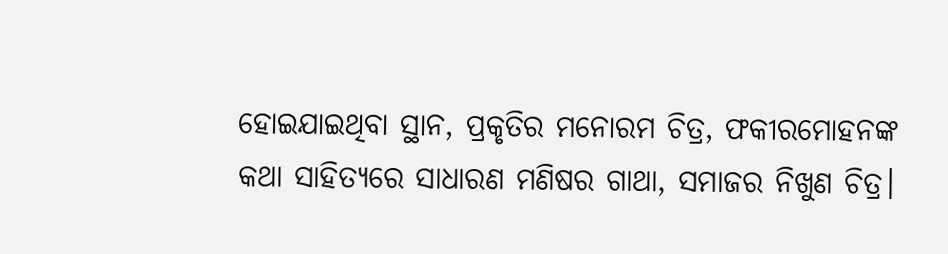ହୋଇଯାଇଥିବା ସ୍ଥାନ, ପ୍ରକୃତିର ମନୋରମ ଚିତ୍ର, ଫକୀରମୋହନଙ୍କ କଥା ସାହିତ୍ୟରେ ସାଧାରଣ ମଣିଷର ଗାଥା, ସମାଜର ନିଖୁଣ ଚିତ୍ର।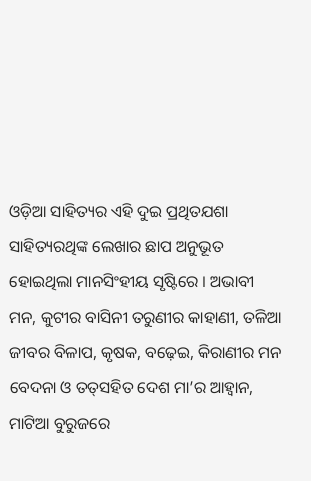ଓଡ଼ିଆ ସାହିତ୍ୟର ଏହି ଦୁଇ ପ୍ରଥିତଯଶା ସାହିତ୍ୟରଥିଙ୍କ ଲେଖାର ଛାପ ଅନୁଭୂତ ହୋଇଥିଲା ମାନସିଂହୀୟ ସୃଷ୍ଟିରେ । ଅଭାବୀ ମନ, କୁଟୀର ବାସିନୀ ତରୁଣୀର କାହାଣୀ, ତଳିଆ ଜୀବର ବିଳାପ, କୃଷକ, ବଢ଼େଇ, କିରାଣୀର ମନ ବେଦନା ଓ ତତ୍‍ସହିତ ଦେଶ ମା’ର ଆହ୍ବାନ, ମାଟିଆ ବୁରୁଜରେ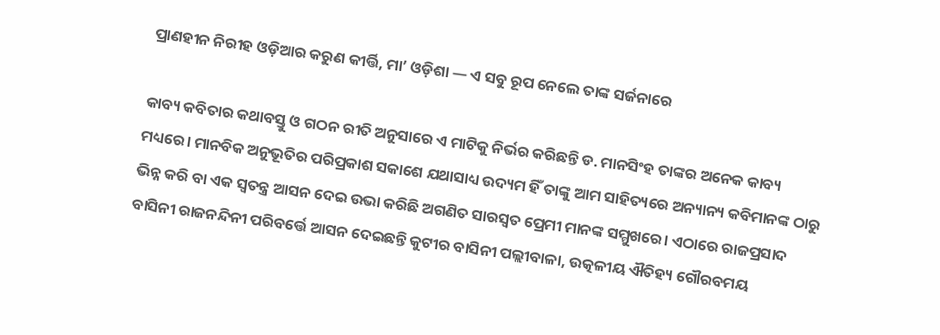ପ୍ରାଣହୀନ ନିରୀହ ଓଡ଼ିଆର କରୁଣ କୀର୍ତ୍ତି, ମା’ ଓଡ଼ିଶା — ଏ ସବୁ ରୂପ ନେଲେ ତାଙ୍କ ସର୍ଜନାରେ

କାବ୍ୟ କବିତାର କଥାବସ୍ତୁ ଓ ଗଠନ ରୀତି ଅନୁସାରେ ଏ ମାଟିକୁ ନିର୍ଭର କରିଛନ୍ତି ଡ. ମାନସିଂହ ତାଙ୍କର ଅନେକ କାବ୍ୟ ମଧ୍ୟରେ। ମାନବିକ ଅନୁଭୂତିର ପରିପ୍ରକାଶ ସକାଶେ ଯଥାସାଧ୍ୟ ଉଦ୍ୟମ ହିଁ ତାଙ୍କୁ ଆମ ସାହିତ୍ୟରେ ଅନ୍ୟାନ୍ୟ କବିମାନଙ୍କ ଠାରୁ ଭିନ୍ନ କରି ବା ଏକ ସ୍ଵତନ୍ତ୍ର ଆସନ ଦେଇ ଉଭା କରିଛି ଅଗଣିତ ସାରସ୍ଵତ ପ୍ରେମୀ ମାନଙ୍କ ସମ୍ମୁଖରେ। ଏଠାରେ ରାଜପ୍ରସାଦ ବାସିନୀ ରାଜନନ୍ଦିନୀ ପରିବର୍ତ୍ତେ ଆସନ ଦେଇଛନ୍ତି କୁଟୀର ବାସିନୀ ପଲ୍ଲୀବାଳା, ଉତ୍କଳୀୟ ଐତିହ୍ୟ ଗୌରବମୟ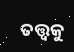ତତ୍ତ୍ଵକୁ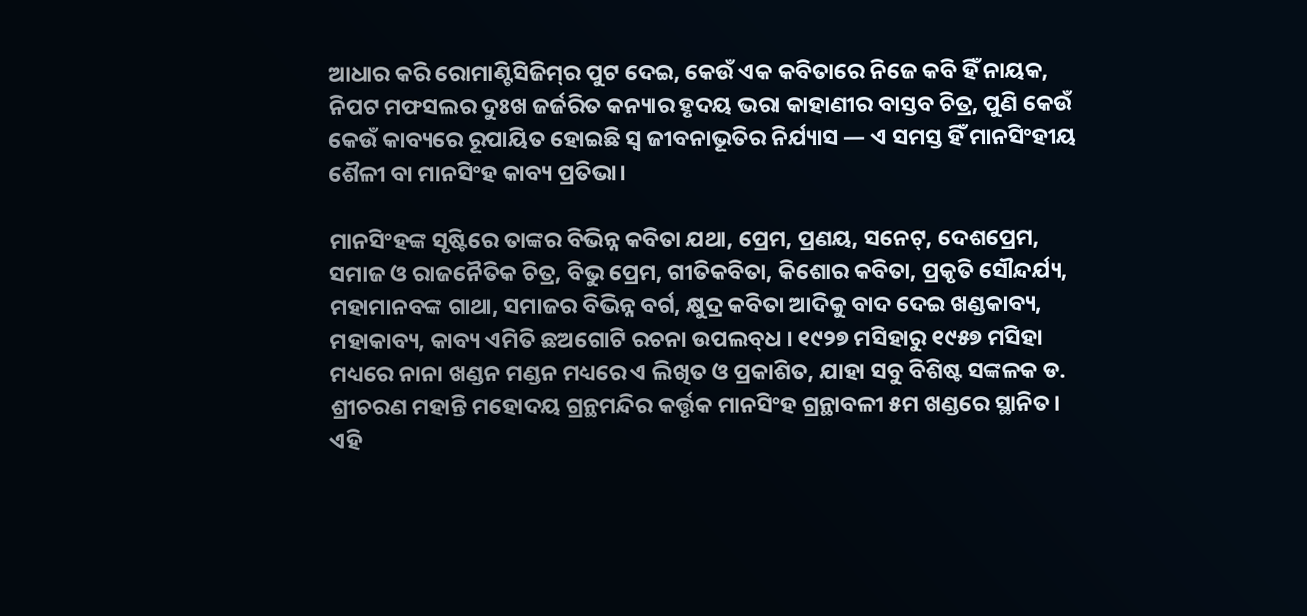ଆଧାର କରି ରୋମାଣ୍ଟିସିଜିମ୍‍ର ପୁଟ ଦେଇ, କେଉଁ ଏକ କବିତାରେ ନିଜେ କବି ହିଁ ନାୟକ, ନିପଟ ମଫସଲର ଦୁଃଖ ଜର୍ଜରିତ କନ୍ୟାର ହୃଦୟ ଭରା କାହାଣୀର ବାସ୍ତବ ଚିତ୍ର, ପୁଣି କେଉଁ କେଉଁ କାବ୍ୟରେ ରୂପାୟିତ ହୋଇଛି ସ୍ଵ ଜୀବନାଭୂତିର ନିର୍ଯ୍ୟାସ — ଏ ସମସ୍ତ ହିଁ ମାନସିଂହୀୟ ଶୈଳୀ ବା ମାନସିଂହ କାବ୍ୟ ପ୍ରତିଭା।

ମାନସିଂହଙ୍କ ସୃଷ୍ଟିରେ ତାଙ୍କର ବିଭିନ୍ନ କବିତା ଯଥା, ପ୍ରେମ, ପ୍ରଣୟ, ସନେଟ୍, ଦେଶପ୍ରେମ, ସମାଜ ଓ ରାଜନୈତିକ ଚିତ୍ର, ବିଭୁ ପ୍ରେମ, ଗୀତିକବିତା, କିଶୋର କବିତା, ପ୍ରକୃତି ସୌନ୍ଦର୍ଯ୍ୟ, ମହାମାନବଙ୍କ ଗାଥା, ସମାଜର ବିଭିନ୍ନ ବର୍ଗ, କ୍ଷୁଦ୍ର କବିତା ଆଦିକୁ ବାଦ ଦେଇ ଖଣ୍ଡକାବ୍ୟ, ମହାକାବ୍ୟ, କାବ୍ୟ ଏମିତି ଛଅଗୋଟି ରଚନା ଉପଲବ୍‍ଧ । ୧୯୨୭ ମସିହାରୁ ୧୯୫୭ ମସିହା ମଧ୍ୟରେ ନାନା ଖଣ୍ଡନ ମଣ୍ଡନ ମଧ୍ୟରେ ଏ ଲିଖିତ ଓ ପ୍ରକାଶିତ, ଯାହା ସବୁ ବିଶିଷ୍ଟ ସଙ୍କଳକ ଡ. ଶ୍ରୀଚରଣ ମହାନ୍ତି ମହୋଦୟ ଗ୍ରନ୍ଥମନ୍ଦିର କର୍ତ୍ତୃକ ମାନସିଂହ ଗ୍ରନ୍ଥାବଳୀ ୫ମ ଖଣ୍ଡରେ ସ୍ଥାନିତ। ଏହି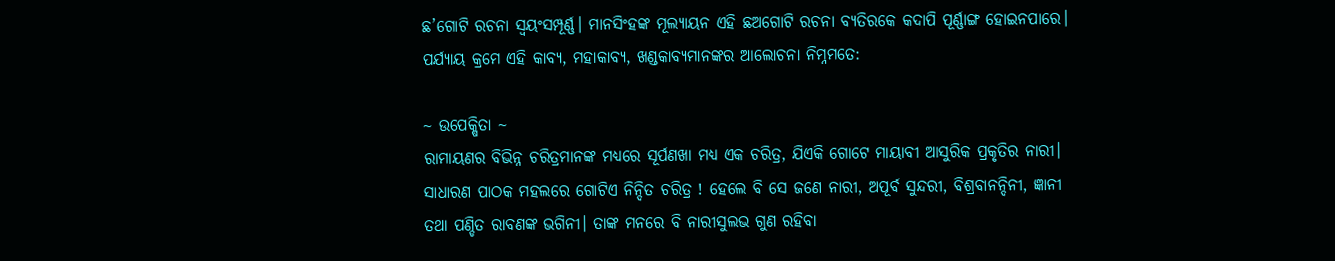ଛ’ଗୋଟି ରଚନା ସ୍ଵୟଂସମ୍ପୂର୍ଣ୍ଣ। ମାନସିଂହଙ୍କ ମୂଲ୍ୟାୟନ ଏହି ଛଅଗୋଟି ରଚନା ବ୍ୟତିରକେ କଦାପି ପୂର୍ଣ୍ଣାଙ୍ଗ ହୋଇନପାରେ। ପର୍ଯ୍ୟାୟ କ୍ରମେ ଏହି କାବ୍ୟ, ମହାକାବ୍ୟ, ଖଣ୍ଡକାବ୍ୟମାନଙ୍କର ଆଲୋଚନା ନିମ୍ନମତେ:

~ ଉପେକ୍ଷିତା ~
ରାମାୟଣର ବିଭିନ୍ନ ଚରିତ୍ରମାନଙ୍କ ମଧ୍ୟରେ ସୂର୍ପଣଖା ମଧ୍ୟ ଏକ ଚରିତ୍ର, ଯିଏକି ଗୋଟେ ମାୟାବୀ ଆସୁରିକ ପ୍ରକୃତିର ନାରୀ। ସାଧାରଣ ପାଠକ ମହଲରେ ଗୋଟିଏ ନିନ୍ଦିତ ଚରିତ୍ର ! ହେଲେ ବି ସେ ଜଣେ ନାରୀ, ଅପୂର୍ବ ସୁନ୍ଦରୀ, ବିଶ୍ରବାନନ୍ଦିନୀ, ଜ୍ଞାନୀ ତଥା ପଣ୍ଡିତ ରାବଣଙ୍କ ଭଗିନୀ। ତାଙ୍କ ମନରେ ବି ନାରୀସୁଲଭ ଗୁଣ ରହିବା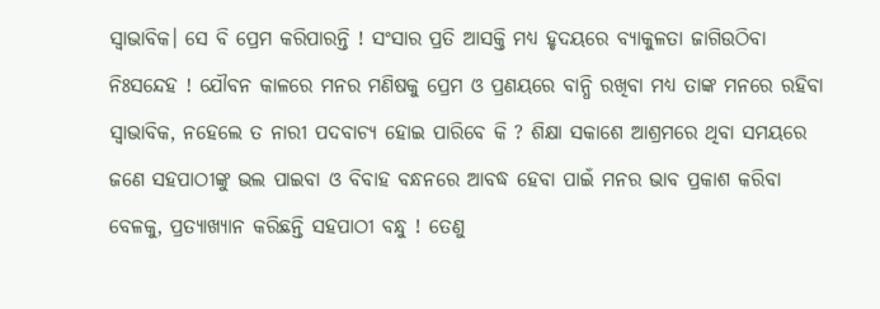ସ୍ବାଭାବିକ। ସେ ବି ପ୍ରେମ କରିପାରନ୍ତି ! ସଂସାର ପ୍ରତି ଆସକ୍ତି ମଧ୍ୟ ହୃଦୟରେ ବ୍ୟାକୁଳତା ଜାଗିଉଠିବା ନିଃସନ୍ଦେହ ! ଯୌବନ କାଳରେ ମନର ମଣିଷକୁ ପ୍ରେମ ଓ ପ୍ରଣୟରେ ବାନ୍ଧି ରଖିବା ମଧ୍ୟ ତାଙ୍କ ମନରେ ରହିବା ସ୍ବାଭାବିକ, ନହେଲେ ତ ନାରୀ ପଦବାଚ୍ୟ ହୋଇ ପାରିବେ କି ? ଶିକ୍ଷା ସକାଶେ ଆଶ୍ରମରେ ଥିବା ସମୟରେ ଜଣେ ସହପାଠୀଙ୍କୁ ଭଲ ପାଇବା ଓ ବିବାହ ବନ୍ଧନରେ ଆବଦ୍ଧ ହେବା ପାଇଁ ମନର ଭାବ ପ୍ରକାଶ କରିବା ବେଳକୁ, ପ୍ରତ୍ୟାଖ୍ୟାନ କରିଛନ୍ତି ସହପାଠୀ ବନ୍ଧୁ ! ତେଣୁ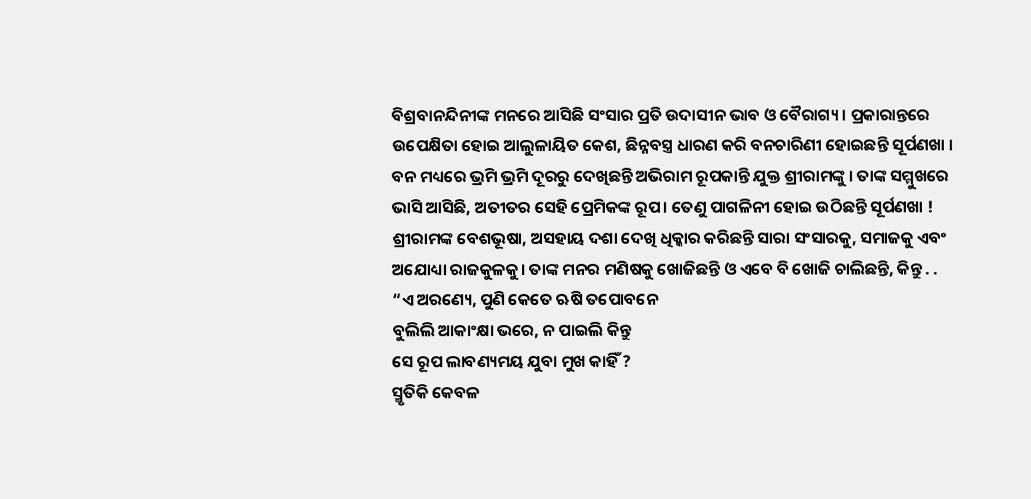ବିଶ୍ରବାନନ୍ଦିନୀଙ୍କ ମନରେ ଆସିଛି ସଂସାର ପ୍ରତି ଉଦାସୀନ ଭାବ ଓ ବୈରାଗ୍ୟ । ପ୍ରକାରାନ୍ତରେ ଉପେକ୍ଷିତା ହୋଇ ଆଲୁଳାୟିତ କେଶ, ଛିନ୍ନବସ୍ତ୍ର ଧାରଣ କରି ବନଚାରିଣୀ ହୋଇଛନ୍ତି ସୂର୍ପଣଖା । ବନ ମଧ୍ୟରେ ଭ୍ରମି ଭ୍ରମି ଦୂରରୁ ଦେଖିଛନ୍ତି ଅଭିରାମ ରୂପକାନ୍ତି ଯୁକ୍ତ ଶ୍ରୀରାମଙ୍କୁ । ତାଙ୍କ ସମ୍ମୁଖରେ ଭାସି ଆସିଛି, ଅତୀତର ସେହି ପ୍ରେମିକଙ୍କ ରୂପ। ତେଣୁ ପାଗଳିନୀ ହୋଇ ଉଠିଛନ୍ତି ସୂର୍ପଣଖା ! ଶ୍ରୀରାମଙ୍କ ବେଶଭୂଷା, ଅସହାୟ ଦଶା ଦେଖି ଧିକ୍କାର କରିଛନ୍ତି ସାରା ସଂସାରକୁ, ସମାଜକୁ ଏବଂ ଅଯୋଧ୍ୟା ରାଜକୁଳକୁ। ତାଙ୍କ ମନର ମଣିଷକୁ ଖୋଜିଛନ୍ତି ଓ ଏବେ ବି ଖୋଜି ଚାଲିଛନ୍ତି, କିନ୍ତୁ . .
“ଏ ଅରଣ୍ୟେ, ପୁଣି କେତେ ଋଷି ତପୋବନେ
ବୁଲିଲି ଆକାଂକ୍ଷା ଭରେ, ନ ପାଇଲି କିନ୍ତୁ
ସେ ରୂପ ଲାବଣ୍ୟମୟ ଯୁବା ମୁଖ କାହିଁ ?
ସ୍ମୃତିକି କେବଳ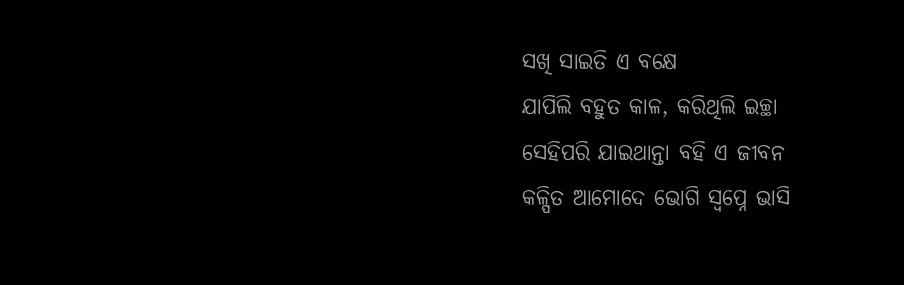ସଖି ସାଇତି ଏ ବକ୍ଷେ
ଯାପିଲି ବହୁତ କାଳ, କରିଥିଲି ଇଚ୍ଛା
ସେହିପରି ଯାଇଥାନ୍ତା ବହି ଏ ଜୀବନ
କଳ୍ପିତ ଆମୋଦେ ଭୋଗି ସ୍ଵପ୍ନେ ଭାସି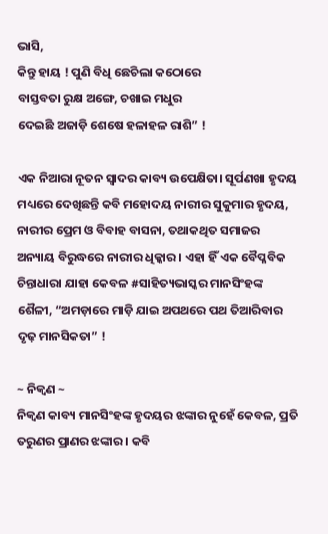ଭାସି,
କିନ୍ତୁ ହାୟ ! ପୁଣି ବିଧି ଛେଚିଲା କଠୋରେ
ବାସ୍ତବତା ରୁକ୍ଷ ଅଙ୍ଗେ, ଚଖାଇ ମଧୁର
ଦେଇଛି ଅଜାଡ଼ି ଶେଷେ ହଳାହଳ ରାଶି” !

ଏକ ନିଆରା ନୂତନ ସ୍ୱାଦର କାବ୍ୟ ଉପେକ୍ଷିତା। ସୂର୍ପଣଖା ହୃଦୟ ମଧ୍ୟରେ ଦେଖିଛନ୍ତି କବି ମହୋଦୟ ନାରୀର ସୁକୁମାର ହୃଦୟ, ନାରୀର ପ୍ରେମ ଓ ବିବାହ ବାସନା, ତଥାକଥିତ ସମାଜର ଅନ୍ୟାୟ ବିରୁଦ୍ଧରେ ନାରୀର ଧିକ୍କାର । ଏହା ହିଁ ଏକ ବୈପ୍ଳବିକ ଚିନ୍ତାଧାରା ଯାହା କେବଳ #ସାହିତ୍ୟଭାସ୍କର ମାନସିଂହଙ୍କ ଶୈଳୀ, “ଅମଡ଼ାରେ ମାଡ଼ି ଯାଇ ଅପଥରେ ପଥ ତିଆରିବାର ଦୃଢ଼ ମାନସିକତା” !

~ ନିକ୍ଵଣ ~
ନିକ୍ଵଣ କାବ୍ୟ ମାନସିଂହଙ୍କ ହୃଦୟର ଝଙ୍କାର ନୁହେଁ କେବଳ, ପ୍ରତି ତରୁଣର ପ୍ରାଣର ଝଙ୍କାର । କବି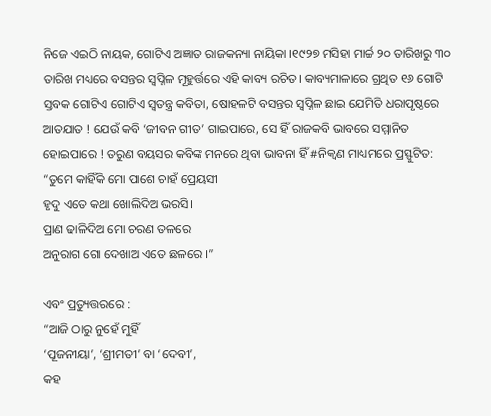ନିଜେ ଏଇଠି ନାୟକ, ଗୋଟିଏ ଅଜ୍ଞାତ ରାଜକନ୍ୟା ନାୟିକା ।୧୯୨୭ ମସିହା ମାର୍ଚ୍ଚ ୨୦ ତାରିଖରୁ ୩୦ ତାରିଖ ମଧ୍ୟରେ ବସନ୍ତର ସ୍ବପ୍ନିଳ ମୂହୁର୍ତ୍ତରେ ଏହି କାବ୍ୟ ରଚିତ। କାବ୍ୟମାଳାରେ ଗ୍ରଥିତ ୧୬ ଗୋଟି ସ୍ତବକ ଗୋଟିଏ ଗୋଟିଏ ସ୍ଵତନ୍ତ୍ର କବିତା, ଷୋହଳଟି ବସନ୍ତର ସ୍ବପ୍ନିଳ ଛାଇ ଯେମିତି ଧରାପୃଷ୍ଠରେ ଆତଯାତ ! ଯେଉଁ କବି ‘ଜୀବନ ଗୀତ’ ଗାଇପାରେ, ସେ ହିଁ ରାଜକବି ଭାବରେ ସମ୍ମାନିତ ହୋଇପାରେ ! ତରୁଣ ବୟସର କବିଙ୍କ ମନରେ ଥିବା ଭାବନା ହିଁ #ନିକ୍ଵଣ ମାଧ୍ୟମରେ ପ୍ରସ୍ଫୁଟିତ:
“ତୁମେ କାହିଁକି ମୋ ପାଶେ ଚାହଁ ପ୍ରେୟସୀ
ହୃଦୁ ଏତେ କଥା ଖୋଲିଦିଅ ଭରସି।
ପ୍ରାଣ ଢାଳିଦିଅ ମୋ ଚରଣ ତଳରେ
ଅନୁରାଗ ଗୋ ଦେଖାଅ ଏତେ ଛଳରେ ।”

ଏବଂ ପ୍ରତ୍ୟୁତ୍ତରରେ :
“ଆଜି ଠାରୁ ନୁହେଁ ମୁହିଁ
‘ପୂଜନୀୟା’, ‘ଶ୍ରୀମତୀ’ ବା ‘ଦେବୀ’,
କହ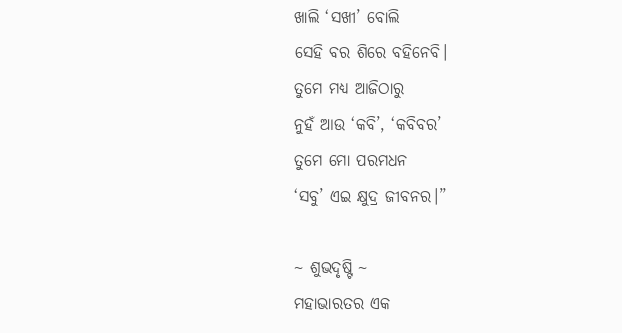ଖାଲି ‘ସଖୀ’ ବୋଲି
ସେହି ବର ଶିରେ ବହିନେବି।
ତୁମେ ମଧ୍ୟ ଆଜିଠାରୁ
ନୁହଁ ଆଉ ‘କବି’, ‘କବିବର’
ତୁମେ ମୋ ପରମଧନ
‘ସବୁ’ ଏଇ କ୍ଷୁଦ୍ର ଜୀବନର।”

~ ଶୁଭଦୃଷ୍ଟି ~
ମହାଭାରତର ଏକ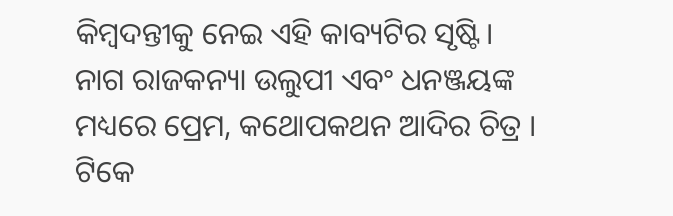କିମ୍ବଦନ୍ତୀକୁ ନେଇ ଏହି କାବ୍ୟଟିର ସୃଷ୍ଟି। ନାଗ ରାଜକନ୍ୟା ଉଲୁପୀ ଏବଂ ଧନଞ୍ଜୟଙ୍କ ମଧ୍ୟରେ ପ୍ରେମ, କଥୋପକଥନ ଆଦିର ଚିତ୍ର । ଟିକେ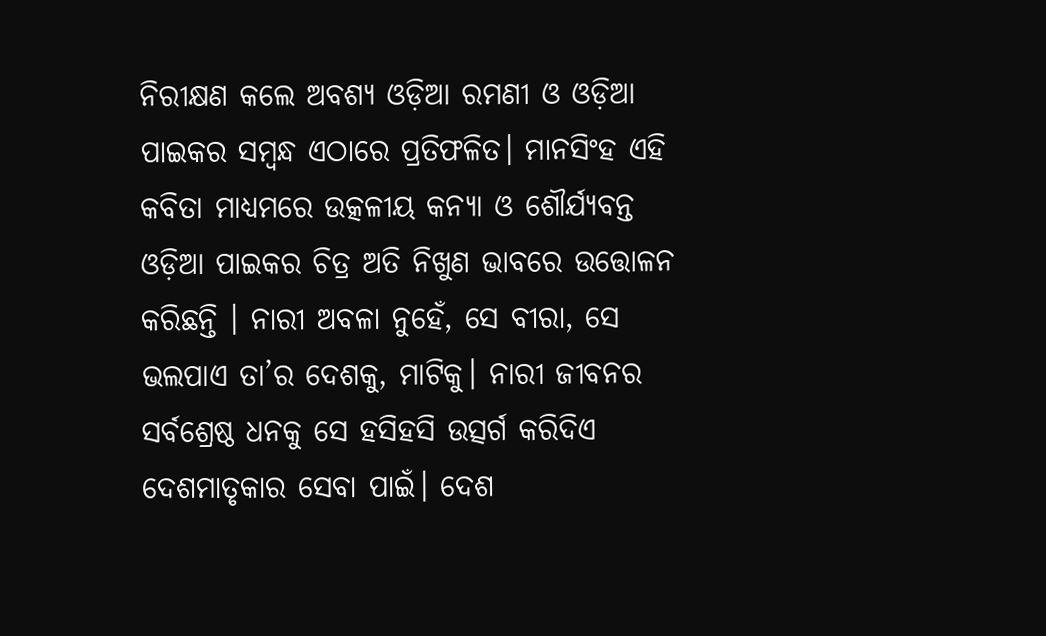ନିରୀକ୍ଷଣ କଲେ ଅବଶ୍ୟ ଓଡ଼ିଆ ରମଣୀ ଓ ଓଡ଼ିଆ ପାଇକର ସମ୍ବନ୍ଧ ଏଠାରେ ପ୍ରତିଫଳିତ। ମାନସିଂହ ଏହି କବିତା ମାଧ୍ୟମରେ ଉତ୍କଳୀୟ କନ୍ୟା ଓ ଶୌର୍ଯ୍ୟବନ୍ତ ଓଡ଼ିଆ ପାଇକର ଚିତ୍ର ଅତି ନିଖୁଣ ଭାବରେ ଉତ୍ତୋଳନ କରିଛନ୍ତି । ନାରୀ ଅବଳା ନୁହେଁ, ସେ ବୀରା, ସେ ଭଲପାଏ ତା’ର ଦେଶକୁ, ମାଟିକୁ। ନାରୀ ଜୀବନର ସର୍ବଶ୍ରେଷ୍ଠ ଧନକୁ ସେ ହସିହସି ଉତ୍ସର୍ଗ କରିଦିଏ ଦେଶମାତୃକାର ସେବା ପାଇଁ। ଦେଶ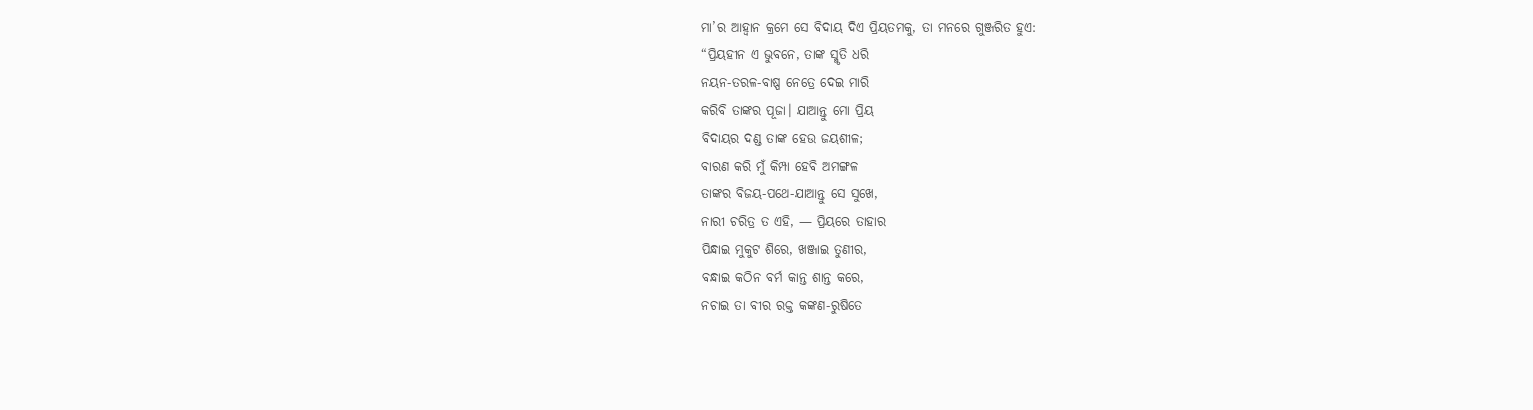ମା’ର ଆହ୍ବାନ କ୍ରମେ ସେ ବିଦାୟ ଦିଏ ପ୍ରିୟତମକୁ, ତା ମନରେ ଗୁଞ୍ଜରିତ ହୁଏ:
“ପ୍ରିୟହୀନ ଏ ଭୁବନେ, ତାଙ୍କ ସ୍ମୃତି ଧରି
ନୟନ-ତରଳ-ବାଷ୍ପ ନେତ୍ରେ ଦେଇ ମାରି
କରିବି ତାଙ୍କର ପୂଜା। ଯାଆନ୍ତୁ ମୋ ପ୍ରିୟ
ବିଦାୟର ଦଣ୍ଡ ତାଙ୍କ ହେଉ ଜୟଶୀଳ;
ବାରଣ କରି ମୁଁ କିମ୍ପା ହେବି ଅମଙ୍ଗଳ
ତାଙ୍କର ବିଜୟ-ପଥେ-ଯାଆନ୍ତୁ ସେ ସୁଖେ,
ନାରୀ ଚରିତ୍ର ତ ଏହି, — ପ୍ରିୟରେ ତାହାର
ପିନ୍ଧାଇ ମୁକୁଟ ଶିରେ, ଖଞ୍ଜାଇ ତୁଣୀର,
ବନ୍ଧାଇ କଠିନ ବର୍ମ କାନ୍ତ ଶାନ୍ତ କରେ,
ନଚାଇ ତା ବୀର ରକ୍ତ କଙ୍କଣ-ରୁଷିତେ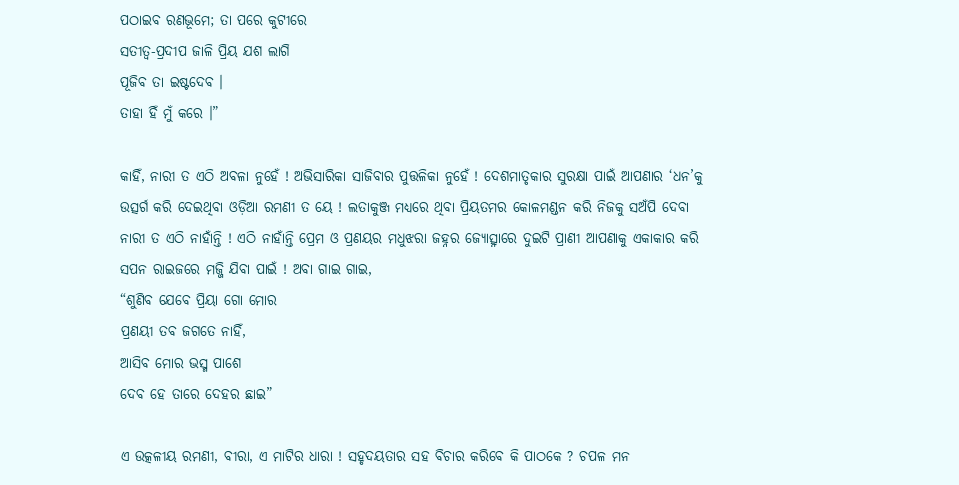ପଠାଇବ ରଣଭୂମେ; ତା ପରେ କୁଟୀରେ
ସତୀତ୍ୱ-ପ୍ରଦୀପ ଜାଳି ପ୍ରିୟ ଯଶ ଲାଗି
ପୂଜିବ ତା ଇଷ୍ଟଦେବ ।
ତାହା ହିଁ ମୁଁ କରେ ।”

କାହିଁ, ନାରୀ ତ ଏଠି ଅବଳା ନୁହେଁ ! ଅଭିସାରିକା ସାଜିବାର ପୁତ୍ତଳିକା ନୁହେଁ ! ଦେଶମାତୃକାର ସୁରକ୍ଷା ପାଇଁ ଆପଣାର ‘ଧନ’କୁ ଉତ୍ସର୍ଗ କରି ଦେଇଥିବା ଓଡ଼ିଆ ରମଣୀ ତ ୟେ ! ଲତାକୁଞ୍ଜ ମଧ୍ୟରେ ଥିବା ପ୍ରିୟତମର କୋଳମଣ୍ଡନ କରି ନିଜକୁ ସଅଁପି ଦେବା ନାରୀ ତ ଏଠି ନାହାଁନ୍ତି ! ଏଠି ନାହାଁନ୍ତି ପ୍ରେମ ଓ ପ୍ରଣୟର ମଧୁଝରା ଜହ୍ନର ଜ୍ୟୋତ୍ସ୍ନାରେ ଦୁଇଟି ପ୍ରାଣୀ ଆପଣାକୁ ଏକାକାର କରି ସପନ ରାଇଜରେ ମଜ୍ଜି ଯିବା ପାଇଁ ! ଅବା ଗାଇ ଗାଇ,
“ଶୁଣିବ ଯେବେ ପ୍ରିୟା ଗୋ ମୋର
ପ୍ରଣୟୀ ତବ ଜଗତେ ନାହିଁ,
ଆସିବ ମୋର ଭସ୍ମ ପାଶେ
ଦେବ ହେ ତାରେ ଦେହର ଛାଇ”

ଏ ଉତ୍କଳୀୟ ରମଣୀ, ବୀରା, ଏ ମାଟିର ଧାରା ! ସହୃଦୟତାର ସହ ବିଚାର କରିବେ କି ପାଠକେ ? ଚପଳ ମନ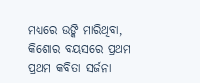ମଧ୍ୟରେ ଉଙ୍କି ମାରିଥିବା, କିଶୋର ବୟସରେ ପ୍ରଥମ ପ୍ରଥମ କବିତା ସର୍ଜନା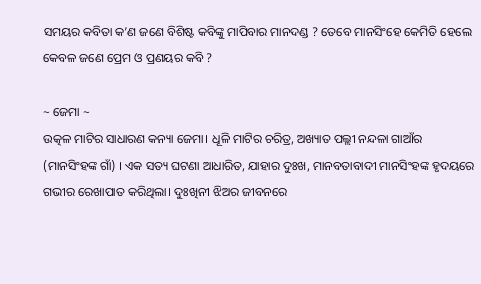ସମୟର କବିତା କ’ଣ ଜଣେ ବିଶିଷ୍ଟ କବିଙ୍କୁ ମାପିବାର ମାନଦଣ୍ଡ ? ତେବେ ମାନସିଂହେ କେମିତି ହେଲେ କେବଳ ଜଣେ ପ୍ରେମ ଓ ପ୍ରଣୟର କବି ?

~ ଜେମା ~
ଉତ୍କଳ ମାଟିର ସାଧାରଣ କନ୍ୟା ଜେମା। ଧୂଳି ମାଟିର ଚରିତ୍ର, ଅଖ୍ୟାତ ପଲ୍ଲୀ ନନ୍ଦଳା ଗାଆଁର (ମାନସିଂହଙ୍କ ଗାଁ) । ଏକ ସତ୍ୟ ଘଟଣା ଆଧାରିତ, ଯାହାର ଦୁଃଖ, ମାନବତାବାଦୀ ମାନସିଂହଙ୍କ ହୃଦୟରେ ଗଭୀର ରେଖାପାତ କରିଥିଲା। ଦୁଃଖିନୀ ଝିଅର ଜୀବନରେ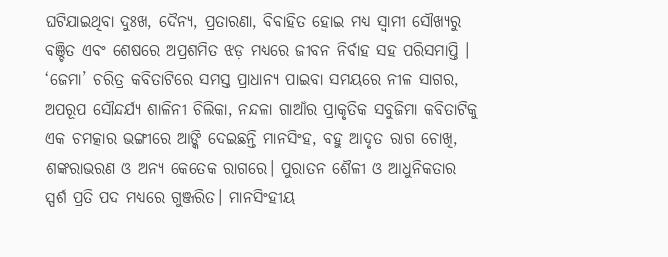ଘଟିଯାଇଥିବା ଦୁଃଖ, ଦୈନ୍ୟ, ପ୍ରତାରଣା, ବିବାହିତ ହୋଇ ମଧ୍ୟ ସ୍ଵାମୀ ସୌଖ୍ୟରୁ ବଞ୍ଚିତ ଏବଂ ଶେଷରେ ଅପ୍ରଶମିତ ଝଡ଼ ମଧ୍ୟରେ ଜୀବନ ନିର୍ବାହ ସହ ପରିସମାପ୍ତି । ‘ଜେମା’ ଚରିତ୍ର କବିତାଟିରେ ସମସ୍ତ ପ୍ରାଧାନ୍ୟ ପାଇବା ସମୟରେ ନୀଳ ସାଗର, ଅପରୂପ ସୌନ୍ଦର୍ଯ୍ୟ ଶାଳିନୀ ଚିଲିକା, ନନ୍ଦଳା ଗାଆଁର ପ୍ରାକୃତିକ ସବୁଜିମା କବିତାଟିକୁ ଏକ ଚମତ୍କାର ଭଙ୍ଗୀରେ ଆଙ୍କି ଦେଇଛନ୍ତି ମାନସିଂହ, ବହୁ ଆଦୃତ ରାଗ ଚୋଖି, ଶଙ୍କରାଭରଣ ଓ ଅନ୍ୟ କେତେକ ରାଗରେ। ପୁରାତନ ଶୈଳୀ ଓ ଆଧୁନିକତାର ସ୍ପର୍ଶ ପ୍ରତି ପଦ ମଧ୍ୟରେ ଗୁଞ୍ଜରିତ। ମାନସିଂହୀୟ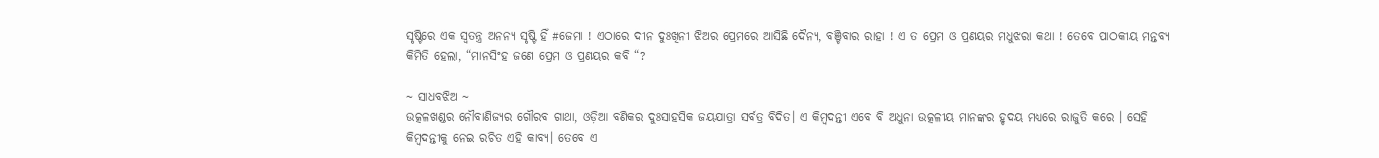ସୃଷ୍ଟିରେ ଏକ ସ୍ବତନ୍ତ୍ର ଅନନ୍ୟ ସୃଷ୍ଟି ହିଁ #ଜେମା ! ଏଠାରେ ଦୀନ ଦୁଃଖିନୀ ଝିଅର ପ୍ରେମରେ ଆସିଛି ଦୈନ୍ୟ, ବଞ୍ଚିବାର ରାହା ! ଏ ତ ପ୍ରେମ ଓ ପ୍ରଣୟର ମଧୁଝରା କଥା ! ତେବେ ପାଠକୀୟ ମନ୍ତବ୍ୟ କିମିତି ହେଲା, “ମାନସିଂହ ଜଣେ ପ୍ରେମ ଓ ପ୍ରଣୟର କବି “?

~ ସାଧବଝିଅ ~
ଉତ୍କଳଖଣ୍ଡର ନୌବାଣିଜ୍ୟର ଗୌରବ ଗାଥା, ଓଡ଼ିଆ ବଣିକର ଦୁଃସାହସିକ ଜୟଯାତ୍ରା ସର୍ବତ୍ର ବିଦିତ। ଏ କିମ୍ବଦନ୍ତୀ ଏବେ ବି ଅଧୁନା ଉତ୍କଳୀୟ ମାନଙ୍କର ହୃଦୟ ମଧ୍ୟରେ ରାଜୁତି କରେ । ସେହି କିମ୍ବଦନ୍ତୀକୁ ନେଇ ରଚିତ ଏହି କାବ୍ୟ। ତେବେ ଏ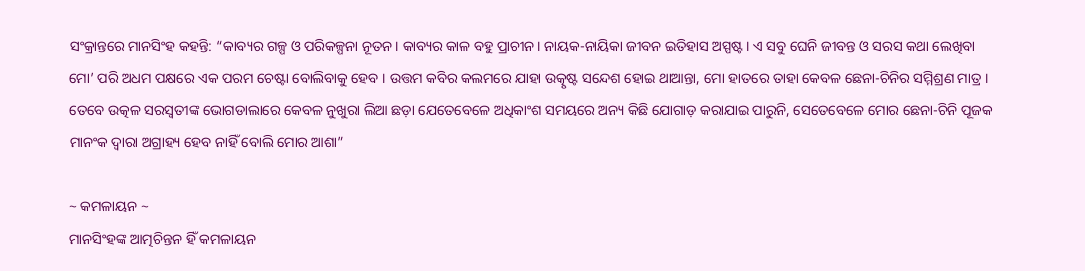ସଂକ୍ରାନ୍ତରେ ମାନସିଂହ କହନ୍ତି: “କାବ୍ୟର ଗଳ୍ପ ଓ ପରିକଳ୍ପନା ନୂତନ। କାବ୍ୟର କାଳ ବହୁ ପ୍ରାଚୀନ। ନାୟକ-ନାୟିକା ଜୀବନ ଇତିହାସ ଅସ୍ପଷ୍ଟ। ଏ ସବୁ ଘେନି ଜୀବନ୍ତ ଓ ସରସ କଥା ଲେଖିବା ମୋ’ ପରି ଅଧମ ପକ୍ଷରେ ଏକ ପରମ ଚେଷ୍ଟା ବୋଲିବାକୁ ହେବ । ଉତ୍ତମ କବିର କଲମରେ ଯାହା ଉତ୍କୃଷ୍ଟ ସନ୍ଦେଶ ହୋଇ ଥାଆନ୍ତା, ମୋ ହାତରେ ତାହା କେବଳ ଛେନା-ଚିନିର ସମ୍ମିଶ୍ରଣ ମାତ୍ର । ତେବେ ଉତ୍କଳ ସରସ୍ଵତୀଙ୍କ ଭୋଗଡାଲାରେ କେବଳ ନୁଖୁରା ଲିଆ ଛଡ଼ା ଯେତେବେଳେ ଅଧିକାଂଶ ସମୟରେ ଅନ୍ୟ କିଛି ଯୋଗାଡ଼ କରାଯାଇ ପାରୁନି, ସେତେବେଳେ ମୋର ଛେନା-ଚିନି ପୂଜକ ମାନଂକ ଦ୍ୱାରା ଅଗ୍ରାହ୍ୟ ହେବ ନାହିଁ ବୋଲି ମୋର ଆଶା”

~ କମଳାୟନ ~
ମାନସିଂହଙ୍କ ଆତ୍ମଚିନ୍ତନ ହିଁ କମଳାୟନ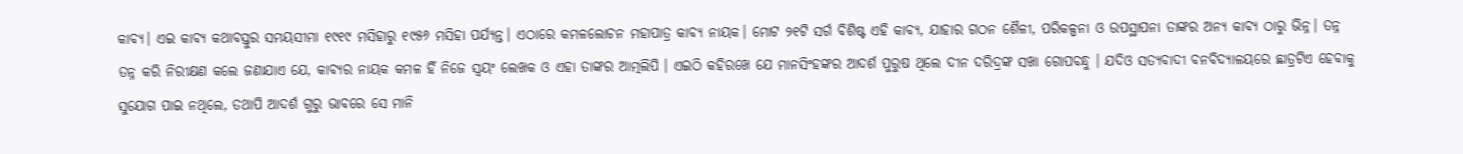କାବ୍ୟ। ଏଇ କାବ୍ୟ କଥାବସ୍ତୁର ସମୟସୀମା ୧୯୧୯ ମସିହାରୁ ୧୯୫୬ ମସିହା ପର୍ଯ୍ୟନ୍ତ। ଏଠାରେ କମଳଲୋଚନ ମହାପାତ୍ର କାବ୍ୟ ନାୟକ। ମୋଟ ୨୧ଟି ସର୍ଗ ବିଶିଷ୍ଟ ଏହି କାବ୍ୟ, ଯାହାର ଗଠନ ଶୈଳୀ, ପରିକଳ୍ପନା ଓ ଉପସ୍ଥାପନା ତାଙ୍କର ଅନ୍ୟ କାବ୍ୟ ଠାରୁ ଭିନ୍ନ। ତନ୍ନ ତନ୍ନ କରି ନିରୀକ୍ଷଣ କଲେ ଜଣାଯାଏ ଯେ, କାବ୍ୟର ନାୟକ କମଳ ହିଁ ନିଜେ ସ୍ଵୟଂ ଲେଖକ ଓ ଏହା ତାଙ୍କର ଆତ୍ମଲିପି । ଏଇଠି କହିରଖେ ଯେ ମାନସିଂହଙ୍କର ଆଦର୍ଶ ପୁରୁଷ ଥିଲେ ଦୀନ ଦରିଦ୍ରଙ୍କ ସଖା ଗୋପବନ୍ଧୁ । ଯଦିଓ ସତ୍ୟବାଦୀ ବନବିଦ୍ୟାଳୟରେ ଛାତ୍ରଟିଏ ହେବାକୁ ସୁଯୋଗ ପାଇ ନଥିଲେ, ତଥାପି ଆଦର୍ଶ ଗୁରୁ ଭାବରେ ସେ ମାନି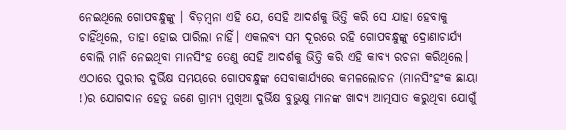ନେଇଥିଲେ ଗୋପବନ୍ଧୁଙ୍କୁ । ବିଡ଼ମ୍ବନା ଏହି ଯେ, ସେହି ଆଦର୍ଶକୁ ଭିତ୍ତି କରି ସେ ଯାହା ହେବାକୁ ଚାହିଁଥିଲେ, ତାହା ହୋଇ ପାରିଲା ନାହିଁ। ଏକଲବ୍ୟ ସମ ଦୂରରେ ରହି ଗୋପବନ୍ଧୁଙ୍କୁ ଦ୍ରୋଣାଚାର୍ଯ୍ୟ ବୋଲି ମାନି ନେଇଥିବା ମାନସିଂହ ତେଣୁ ସେହି ଆଦର୍ଶକୁ ଭିତ୍ତି କରି ଏହି କାବ୍ୟ ରଚନା କରିଥିଲେ। ଏଠାରେ ପୁରୀର ଦୁର୍ଭିକ୍ଷ ସମୟରେ ଗୋପବନ୍ଧୁଙ୍କ ସେବାକାର୍ଯ୍ୟରେ କମଳଲୋଚନ (ମାନସିଂହଂକ ଛାୟା !)ର ଯୋଗଦାନ ହେତୁ ଜଣେ ଗ୍ରାମ୍ୟ ମୁଖିଆ ଦୁର୍ଭିକ୍ଷ ବୁଭୁକ୍ଷୁ ମାନଙ୍କ ଖାଦ୍ୟ ଆତ୍ମସାତ କରୁଥିବା ଯୋଗୁଁ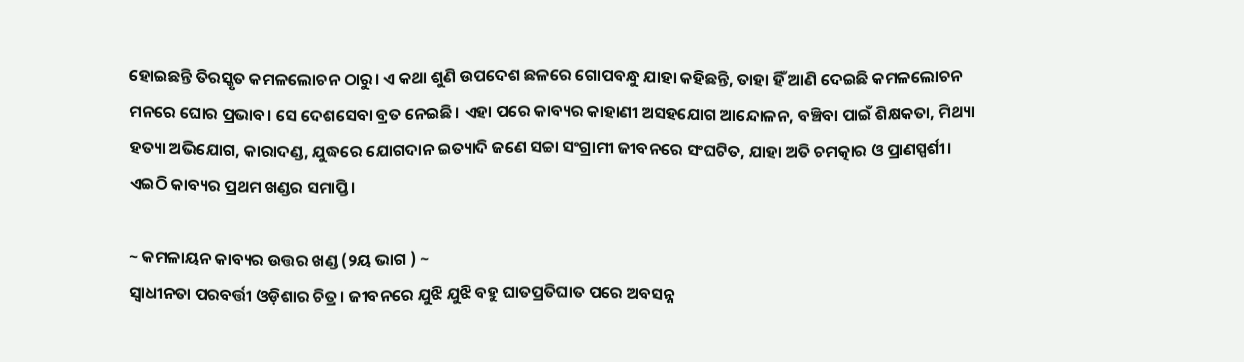ହୋଇଛନ୍ତି ତିରସ୍କୃତ କମଳଲୋଚନ ଠାରୁ। ଏ କଥା ଶୁଣି ଉପଦେଶ ଛଳରେ ଗୋପବନ୍ଧୁ ଯାହା କହିଛନ୍ତି, ତାହା ହିଁ ଆଣି ଦେଇଛି କମଳଲୋଚନ ମନରେ ଘୋର ପ୍ରଭାବ। ସେ ଦେଶସେବା ବ୍ରତ ନେଇଛି। ଏହା ପରେ କାବ୍ୟର କାହାଣୀ ଅସହଯୋଗ ଆନ୍ଦୋଳନ, ବଞ୍ଚିବା ପାଇଁ ଶିକ୍ଷକତା, ମିଥ୍ୟା ହତ୍ୟା ଅଭିଯୋଗ, କାରାଦଣ୍ଡ, ଯୁଦ୍ଧରେ ଯୋଗଦାନ ଇତ୍ୟାଦି ଜଣେ ସଚ୍ଚା ସଂଗ୍ରାମୀ ଜୀବନରେ ସଂଘଟିତ, ଯାହା ଅତି ଚମତ୍କାର ଓ ପ୍ରାଣସ୍ପର୍ଶୀ। ଏଇଠି କାବ୍ୟର ପ୍ରଥମ ଖଣ୍ଡର ସମାପ୍ତି।

~ କମଳାୟନ କାବ୍ୟର ଉତ୍ତର ଖଣ୍ଡ (୨ୟ ଭାଗ ) ~
ସ୍ଵାଧୀନତା ପରବର୍ତ୍ତୀ ଓଡ଼ିଶାର ଚିତ୍ର। ଜୀବନରେ ଯୁଝି ଯୁଝି ବହୁ ଘାତପ୍ରତିଘାତ ପରେ ଅବସନ୍ନ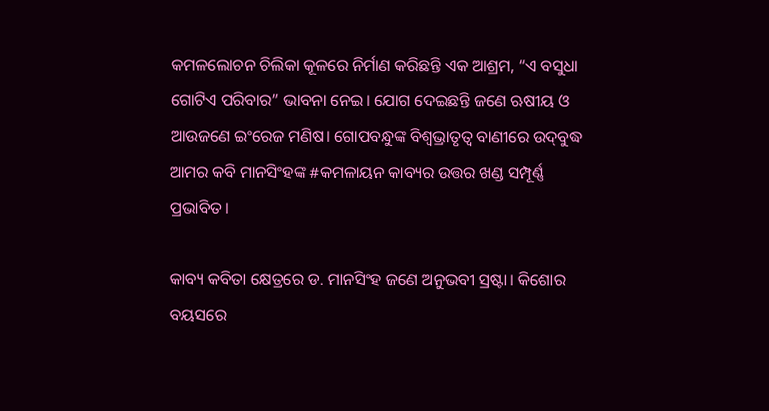କମଳଲୋଚନ ଚିଲିକା କୂଳରେ ନିର୍ମାଣ କରିଛନ୍ତି ଏକ ଆଶ୍ରମ, “ଏ ବସୁଧା ଗୋଟିଏ ପରିବାର” ଭାବନା ନେଇ। ଯୋଗ ଦେଇଛନ୍ତି ଜଣେ ଋଷୀୟ ଓ ଆଉଜଣେ ଇଂରେଜ ମଣିଷ। ଗୋପବନ୍ଧୁଙ୍କ ବିଶ୍ଵଭ୍ରାତୃତ୍ୱ ବାଣୀରେ ଉଦ୍‍ବୁଦ୍ଧ ଆମର କବି ମାନସିଂହଙ୍କ #କମଳାୟନ କାବ୍ୟର ଉତ୍ତର ଖଣ୍ଡ ସମ୍ପୂର୍ଣ୍ଣ ପ୍ରଭାବିତ।

କାବ୍ୟ କବିତା କ୍ଷେତ୍ରରେ ଡ. ମାନସିଂହ ଜଣେ ଅନୁଭବୀ ସ୍ରଷ୍ଟା। କିଶୋର ବୟସରେ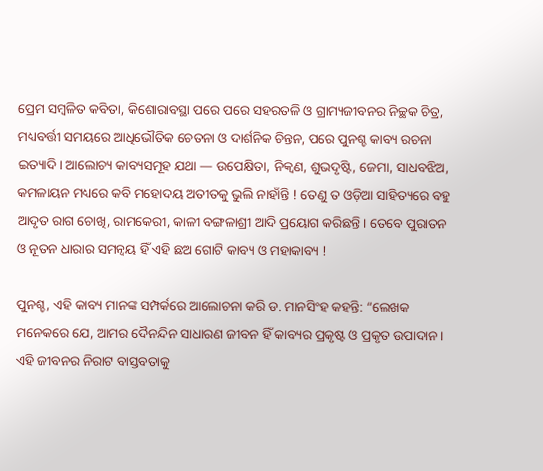ପ୍ରେମ ସମ୍ବଳିତ କବିତା, କିଶୋରାବସ୍ଥା ପରେ ପରେ ସହରତଳି ଓ ଗ୍ରାମ୍ୟଜୀବନର ନିଚ୍ଛକ ଚିତ୍ର, ମଧ୍ୟବର୍ତ୍ତୀ ସମୟରେ ଆଧିଭୌତିକ ଚେତନା ଓ ଦାର୍ଶନିକ ଚିନ୍ତନ, ପରେ ପୁନଶ୍ଚ କାବ୍ୟ ରଚନା ଇତ୍ୟାଦି। ଆଲୋଚ୍ୟ କାବ୍ୟସମୂହ ଯଥା — ଉପେକ୍ଷିତା, ନିକ୍ଵଣ, ଶୁଭଦୃଷ୍ଟି, ଜେମା, ସାଧବଝିଅ, କମଳାୟନ ମଧ୍ୟରେ କବି ମହୋଦୟ ଅତୀତକୁ ଭୁଲି ନାହାଁନ୍ତି ! ତେଣୁ ତ ଓଡ଼ିଆ ସାହିତ୍ୟରେ ବହୁ ଆଦୃତ ରାଗ ଚୋଖି, ରାମକେରୀ, କାଳୀ ବଙ୍ଗଳାଶ୍ରୀ ଆଦି ପ୍ରୟୋଗ କରିଛନ୍ତି । ତେବେ ପୁରାତନ ଓ ନୂତନ ଧାରାର ସମନ୍ୱୟ ହିଁ ଏହି ଛଅ ଗୋଟି କାବ୍ୟ ଓ ମହାକାବ୍ୟ !

ପୁନଶ୍ଚ, ଏହି କାବ୍ୟ ମାନଙ୍କ ସମ୍ପର୍କରେ ଆଲୋଚନା କରି ଡ. ମାନସିଂହ କହନ୍ତି: “ଲେଖକ ମନେକରେ ଯେ, ଆମର ଦୈନନ୍ଦିନ ସାଧାରଣ ଜୀବନ ହିଁ କାବ୍ୟର ପ୍ରକୃଷ୍ଟ ଓ ପ୍ରକୃତ ଉପାଦାନ। ଏହି ଜୀବନର ନିରାଟ ବାସ୍ତବତାକୁ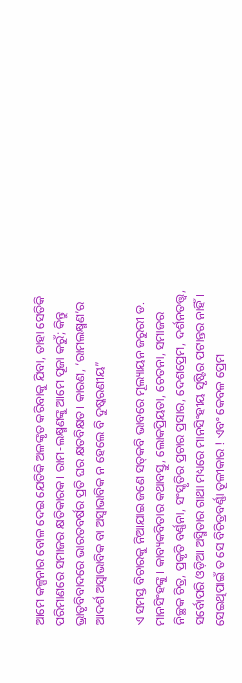ଆମେ କଳ୍ପନାର ବୋଳ ଦେଇ ଯେତିକି ଅଳଙ୍କୃତ କରିବାକୁ ଯିବା, ତାହା ସେତିକି ପରିମାଣରେ ସମାଜର କ୍ଷତିକାରକ। ରାମ-ଲକ୍ଷ୍ମଣଙ୍କୁ ଆମେ ପୂଜା କରୁଁ; କିନ୍ତୁ ଭ୍ରାତୃବିବାଦରେ ଭାରତବର୍ଷର ପ୍ରତି ଘର କ୍ଷତବିକ୍ଷତ। କାରଣ, ‘ରାମଲକ୍ଷ୍ମଣ’ର ଆଦର୍ଶ ଅସ୍ବାଭାବିକ ବା ଅସ୍ବାଭାବିକ ନ ହେଲେ ବି ଦୁଷ୍କରଣୀୟ”

ଏ ସମସ୍ତ ବିଚାରକୁ ନିଆଯାଇ ଜଣେ ସତ୍‍କବି ଭାବରେ ମୂଲ୍ୟାୟନ ଜରୁରୀ ଡ. ମାନସିଂହଙ୍କୁ । କାବ୍ୟକବିତାର କଥାବସ୍ତୁ, ଲୋକପ୍ରିୟତା, ଚେତନା, ସମାଜର ନିଚ୍ଛକ ଚିତ୍ର, ପ୍ରକୃତି ବର୍ଣ୍ଣନା, ସଂସ୍କୃତିର ପ୍ରଚାର ପ୍ରସାର, ଦେଶପ୍ରେମ, ଦର୍ଶନତତ୍ତ୍ଵ, ସର୍ବୋପରି ଓଡ଼ିଆ ଅସ୍ମିତାର ଗାଥା ମଧ୍ୟରେ ମାନସିଂହୀୟ ସୃଷ୍ଟିର ପଟାନ୍ତର ନାହିଁ। ସେଇଥିପାଇଁ ତ ସେ ବିଚିତ୍ରବର୍ଣ୍ଣା ତୂଳୀକାର ! ଏବଂ କେବଳ ପ୍ରେମ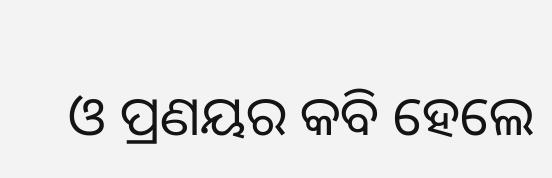ଓ ପ୍ରଣୟର କବି ହେଲେ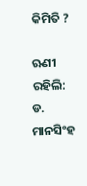କିମିତି ?

ଋଣୀ ରହିଲି: ଡ. ମାନସିଂହ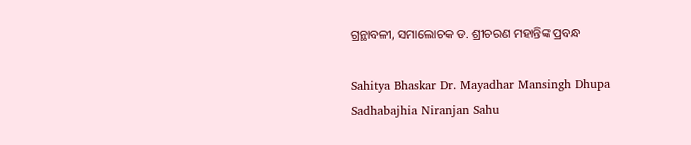ଗ୍ରନ୍ଥାବଳୀ, ସମାଲୋଚକ ଡ. ଶ୍ରୀଚରଣ ମହାନ୍ତିଙ୍କ ପ୍ରବନ୍ଧ

Sahitya Bhaskar Dr. Mayadhar Mansingh Dhupa Sadhabajhia Niranjan Sahu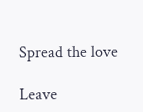Spread the love

Leave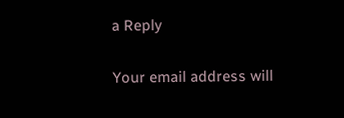a Reply

Your email address will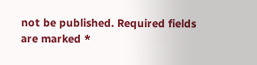not be published. Required fields are marked *